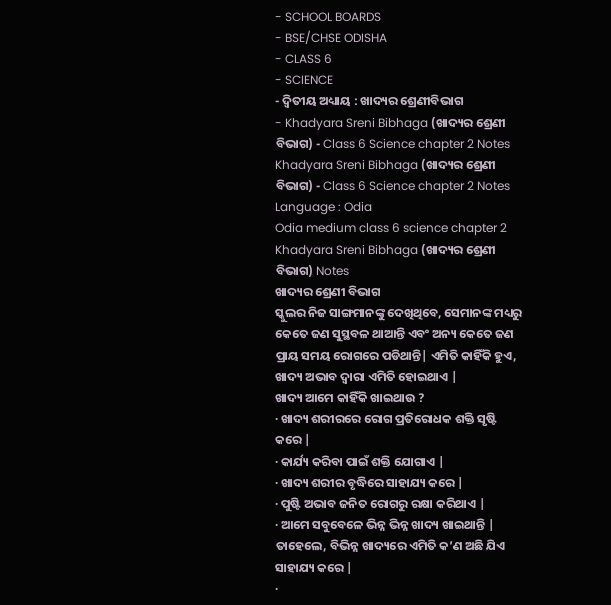- SCHOOL BOARDS
- BSE/CHSE ODISHA
- CLASS 6
- SCIENCE
- ଦ୍ଵିତୀୟ ଅଧ୍ୟାୟ : ଖାଦ୍ୟର ଶ୍ରେଣୀବିଭାଗ
- Khadyara Sreni Bibhaga (ଖାଦ୍ୟର ଶ୍ରେଣୀ ବିଭାଗ) - Class 6 Science chapter 2 Notes
Khadyara Sreni Bibhaga (ଖାଦ୍ୟର ଶ୍ରେଣୀ ବିଭାଗ) - Class 6 Science chapter 2 Notes
Language : Odia
Odia medium class 6 science chapter 2 Khadyara Sreni Bibhaga (ଖାଦ୍ୟର ଶ୍ରେଣୀ ବିଭାଗ) Notes
ଖାଦ୍ୟର ଶ୍ରେଣୀ ବିଭାଗ
ସ୍କୁଲର ନିଜ ସାଙ୍ଗମାନଙ୍କୁ ଦେଖିଥିବେ, ସେମାନଙ୍କ ମଧ୍ୟରୁ କେତେ ଜଣ ସୁସ୍ଥବଳ ଥାଆନ୍ତି ଏବଂ ଅନ୍ୟ କେତେ ଜଣ ପ୍ରାୟ ସମୟ ରୋଗରେ ପଡିଥାନ୍ତି| ଏମିତି କାହିଁକି ହୁଏ, ଖାଦ୍ୟ ଅଭାବ ଦ୍ୱାରା ଏମିତି ହୋଇଥାଏ |
ଖାଦ୍ୟ ଆମେ କାହିଁକି ଖାଇଥାଉ ?
· ଖାଦ୍ୟ ଶରୀରରେ ରୋଗ ପ୍ରତିରୋଧକ ଶକ୍ତି ସୃଷ୍ଟି କରେ |
· କାର୍ଯ୍ୟ କରିବା ପାଇଁ ଶକ୍ତି ଯୋଗାଏ |
· ଖାଦ୍ୟ ଶରୀର ବୃଦ୍ଧିରେ ସାହାଯ୍ୟ କରେ |
· ପୁଷ୍ଟି ଅଭାବ ଜନିତ ରୋଗରୁ ରକ୍ଷା କରିଥାଏ |
· ଆମେ ସବୁବେଳେ ଭିନ୍ନ ଭିନ୍ନ ଖାଦ୍ୟ ଖାଇଥାନ୍ତି | ତାହେଲେ, ବିଭିନ୍ନ ଖାଦ୍ୟରେ ଏମିତି କ’ଣ ଅଛି ଯିଏ ସାହାଯ୍ୟ କରେ |
·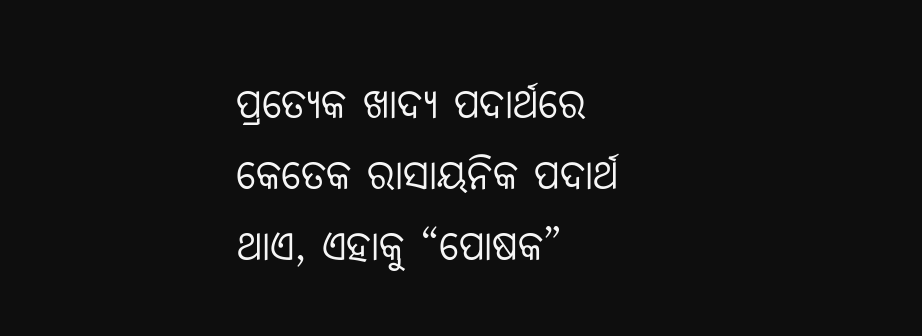ପ୍ରତ୍ୟେକ ଖାଦ୍ୟ ପଦାର୍ଥରେ କେତେକ ରାସାୟନିକ ପଦାର୍ଥ ଥାଏ, ଏହାକୁ “ପୋଷକ”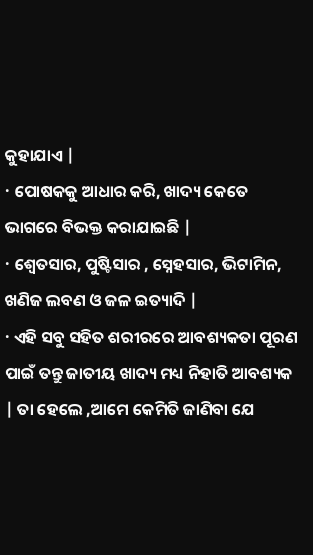କୁହାଯାଏ |
· ପୋଷକକୁ ଆଧାର କରି, ଖାଦ୍ୟ କେତେ ଭାଗରେ ବିଭକ୍ତ କରାଯାଇଛି |
· ଶ୍ଵେତସାର, ପୁଷ୍ଟିସାର , ସ୍ନେହସାର, ଭିଟାମିନ, ଖଣିଜ ଲବଣ ଓ ଜଳ ଇତ୍ୟାଦି |
· ଏହି ସବୁ ସହିତ ଶରୀରରେ ଆବଶ୍ୟକତା ପୂରଣ ପାଇଁ ତନ୍ତୁ ଜାତୀୟ ଖାଦ୍ୟ ମଧ୍ୟ ନିହାତି ଆବଶ୍ୟକ | ତା ହେଲେ ,ଆମେ କେମିତି ଜାଣିବା ଯେ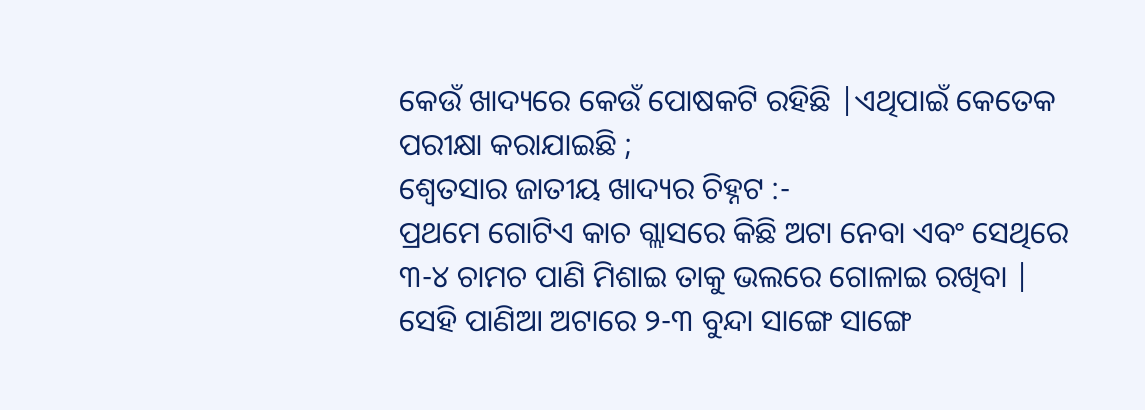କେଉଁ ଖାଦ୍ୟରେ କେଉଁ ପୋଷକଟି ରହିଛି |ଏଥିପାଇଁ କେତେକ ପରୀକ୍ଷା କରାଯାଇଛି ;
ଶ୍ଵେତସାର ଜାତୀୟ ଖାଦ୍ୟର ଚିହ୍ନଟ :-
ପ୍ରଥମେ ଗୋଟିଏ କାଚ ଗ୍ଲାସରେ କିଛି ଅଟା ନେବା ଏବଂ ସେଥିରେ ୩-୪ ଚାମଚ ପାଣି ମିଶାଇ ତାକୁ ଭଲରେ ଗୋଳାଇ ରଖିବା |
ସେହି ପାଣିଆ ଅଟାରେ ୨-୩ ବୁନ୍ଦା ସାଙ୍ଗେ ସାଙ୍ଗେ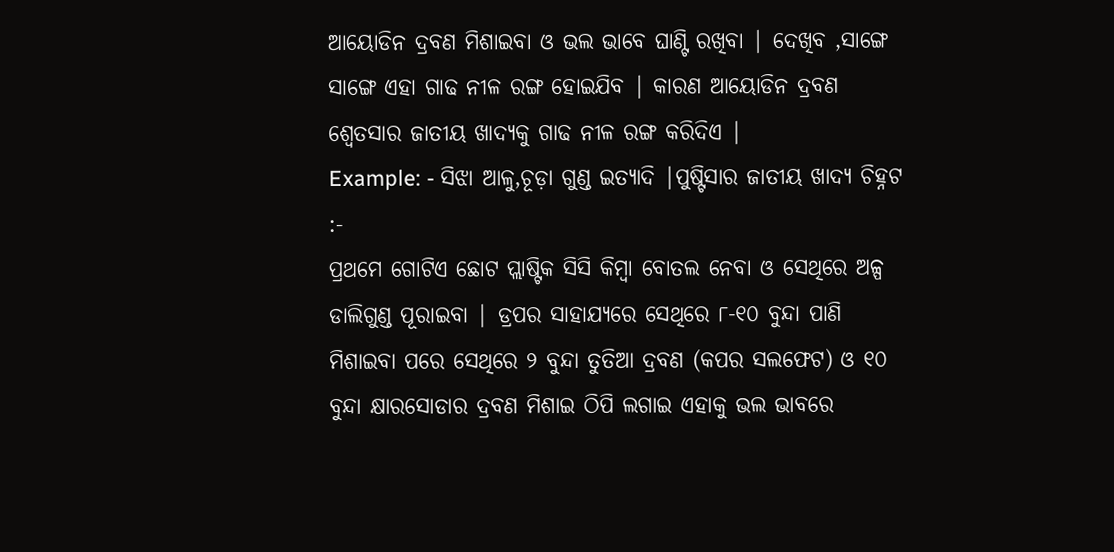ଆୟୋଡିନ ଦ୍ରବଣ ମିଶାଇବା ଓ ଭଲ ଭାବେ ଘାଣ୍ଟି ରଖିବା | ଦେଖିବ ,ସାଙ୍ଗେ ସାଙ୍ଗେ ଏହା ଗାଢ ନୀଳ ରଙ୍ଗ ହୋଇଯିବ | କାରଣ ଆୟୋଡିନ ଦ୍ରବଣ ଶ୍ଵେତସାର ଜାତୀୟ ଖାଦ୍ୟକୁ ଗାଢ ନୀଳ ରଙ୍ଗ କରିଦିଏ |
Example: - ସିଝା ଆଳୁ,ଚୂଡ଼ା ଗୁଣ୍ଡ ଇତ୍ୟାଦି |ପୁଷ୍ଟିସାର ଜାତୀୟ ଖାଦ୍ୟ ଚିହ୍ନଟ :-
ପ୍ରଥମେ ଗୋଟିଏ ଛୋଟ ପ୍ଲାଷ୍ଟିକ ସିସି କିମ୍ବା ବୋତଲ ନେବା ଓ ସେଥିରେ ଅଳ୍ପ ଡାଲିଗୁଣ୍ଡ ପୂରାଇବା | ଡ୍ରପର ସାହାଯ୍ୟରେ ସେଥିରେ ୮-୧୦ ବୁନ୍ଦା ପାଣି ମିଶାଇବା ପରେ ସେଥିରେ ୨ ବୁନ୍ଦା ତୁତିଆ ଦ୍ରବଣ (କପର ସଲଫେଟ) ଓ ୧୦ ବୁନ୍ଦା କ୍ଷାରସୋଡାର ଦ୍ରବଣ ମିଶାଇ ଠିପି ଲଗାଇ ଏହାକୁ ଭଲ ଭାବରେ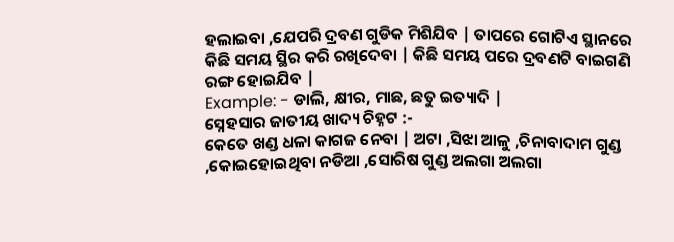ହଲାଇବା ,ଯେପରି ଦ୍ରବଣ ଗୁଡିକ ମିଶିଯିବ | ତାପରେ ଗୋଟିଏ ସ୍ଥାନରେ କିଛି ସମୟ ସ୍ଥିର କରି ରଖିଦେବା | କିଛି ସମୟ ପରେ ଦ୍ରବଣଟି ବାଇଗଣି ରଙ୍ଗ ହୋଇଯିବ |
Example: - ଡାଲି, କ୍ଷୀର, ମାଛ, ଛତୁ ଇତ୍ୟାଦି |
ସ୍ନେହସାର ଜାତୀୟ ଖାଦ୍ୟ ଚିହ୍ନଟ :-
କେତେ ଖଣ୍ଡ ଧଳା କାଗଜ ନେବା | ଅଟା ,ସିଝା ଆଳୁ ,ଚିନାବାଦାମ ଗୁଣ୍ଡ ,କୋଇହୋଇଥିବା ନଡିଆ ,ସୋରିଷ ଗୁଣ୍ଡ ଅଲଗା ଅଲଗା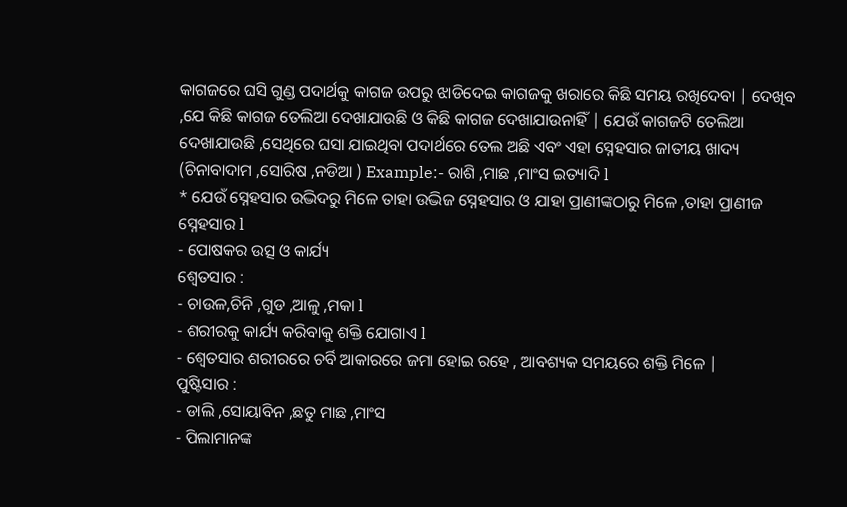କାଗଜରେ ଘସି ଗୁଣ୍ଡ ପଦାର୍ଥକୁ କାଗଜ ଉପରୁ ଝାଡିଦେଇ କାଗଜକୁ ଖରାରେ କିଛି ସମୟ ରଖିଦେବା | ଦେଖିବ ,ଯେ କିଛି କାଗଜ ତେଲିଆ ଦେଖାଯାଉଛି ଓ କିଛି କାଗଜ ଦେଖାଯାଉନାହିଁ | ଯେଉଁ କାଗଜଟି ତେଲିଆ ଦେଖାଯାଉଛି ,ସେଥିରେ ଘସା ଯାଇଥିବା ପଦାର୍ଥରେ ତେଲ ଅଛି ଏବଂ ଏହା ସ୍ନେହସାର ଜାତୀୟ ଖାଦ୍ୟ (ଚିନାବାଦାମ ,ସୋରିଷ ,ନଡିଆ ) Example:- ରାଶି ,ମାଛ ,ମାଂସ ଇତ୍ୟାଦି l
* ଯେଉଁ ସ୍ନେହସାର ଉଦ୍ଭିଦରୁ ମିଳେ ତାହା ଉଦ୍ଭିଜ ସ୍ନେହସାର ଓ ଯାହା ପ୍ରାଣୀଙ୍କଠାରୁ ମିଳେ ,ତାହା ପ୍ରାଣୀଜ ସ୍ନେହସାର l
- ପୋଷକର ଉତ୍ସ ଓ କାର୍ଯ୍ୟ
ଶ୍ଵେତସାର :
- ଚାଉଳ,ଚିନି ,ଗୁଡ ,ଆଳୁ ,ମକା l
- ଶରୀରକୁ କାର୍ଯ୍ୟ କରିବାକୁ ଶକ୍ତି ଯୋଗାଏ l
- ଶ୍ଵେତସାର ଶରୀରରେ ଚର୍ବି ଆକାରରେ ଜମା ହୋଇ ରହେ , ଆବଶ୍ୟକ ସମୟରେ ଶକ୍ତି ମିଳେ |
ପୁଷ୍ଟିସାର :
- ଡାଲି ,ସୋୟାବିନ ,ଛତୁ ମାଛ ,ମାଂସ
- ପିଲାମାନଙ୍କ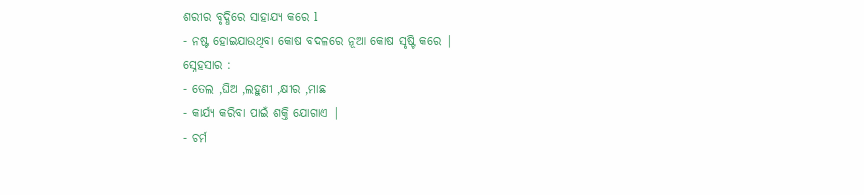ଶରୀର ବୃଦ୍ଧିରେ ସାହାଯ୍ୟ କରେ l
- ନଷ୍ଟ ହୋଇଯାଉଥିବା କୋଷ ବଦଳରେ ନୂଆ କୋଷ ସୃଷ୍ଟି କରେ |
ସ୍ନେହସାର :
- ତେଲ ,ଘିଅ ,ଲହୁଣୀ ,କ୍ଷୀର ,ମାଛ
- କାର୍ଯ୍ୟ କରିବା ପାଇଁ ଶକ୍ତି ଯୋଗାଏ |
- ଚର୍ମ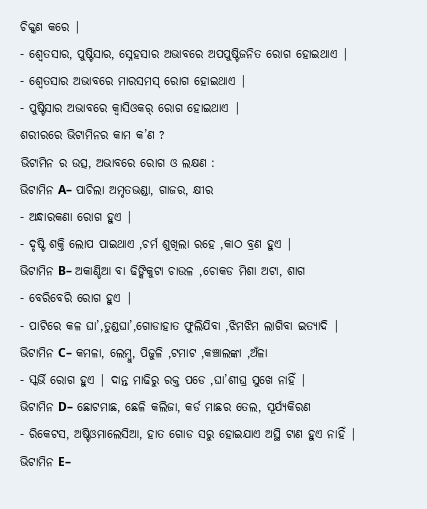ଚିକ୍କଣ କରେ |
- ଶ୍ଵେତସାର, ପୁଷ୍ଟିସାର, ସ୍ନେହସାର ଅଭାବରେ ଅପପୁଷ୍ଟିଜନିତ ରୋଗ ହୋଇଥାଏ |
- ଶ୍ଵେତସାର ଅଭାବରେ ମାରସମସ୍ ରୋଗ ହୋଇଥାଏ |
- ପୁଷ୍ଟିସାର ଅଭାବରେ କ୍ଵାସିଓକର୍ ରୋଗ ହୋଇଥାଏ |
ଶରୀରରେ ଭିଟାମିନର କାମ କ’ଣ ?
ଭିଟାମିନ ର ଉତ୍ସ, ଅଭାବରେ ରୋଗ ଓ ଲକ୍ଷଣ :
ଭିଟାମିନ A– ପାଚିଲା ଅମୃତଭଣ୍ଡା, ଗାଜର, କ୍ଷୀର
- ଅନ୍ଧାରକଣା ରୋଗ ହୁଏ |
- ଦୃଷ୍ଟି ଶକ୍ତି ଲୋପ ପାଇଥାଏ ,ଚର୍ମ ଶୁଖିଲା ରହେ ,କାଠ ବ୍ରଣ ହୁଏ |
ଭିଟାମିନ B– ଅକାଣ୍ଡିଆ ବା ଢିଙ୍କିକୁଟା ଚାଉଳ ,ଚୋକଡ ମିଶା ଅଟା, ଶାଗ
- ବେରିବେରି ରୋଗ ହୁଏ |
- ପାଟିରେ କଳ ଘା’,ତୁଣ୍ଡଘା’,ଗୋଡାହାତ ଫୁଲିଯିବା ,ଝିମଝିମ ଲାଗିବା ଇତ୍ୟାଦି |
ଭିଟାମିନ C– କମଳା, ଲେମ୍ବୁ, ପିଜୁଳି ,ଟମାଟ ,କଞ୍ଚାଲଙ୍କା ,ଅଁଳା
- ସ୍କର୍ଭି ରୋଗ ହୁଏ | ଦାନ୍ତ ମାଢିରୁ ରକ୍ତ ପଡେ ,ଘା’ଶୀଘ୍ର ସୁଖେ ନାହିଁ |
ଭିଟାମିନ D– ଛୋଟମାଛ, ଛେଳି କଲିଜା, କର୍ଡ ମାଛର ତେଲ, ସୂର୍ଯ୍ୟକିରଣ
- ରିକେଟସ, ଅଷ୍ଟିଓମାଲେସିଆ, ହାତ ଗୋଡ ସରୁ ହୋଇଯାଏ ଅସ୍ଥି ଟାଣ ହୁଏ ନାହିଁ |
ଭିଟାମିନ E–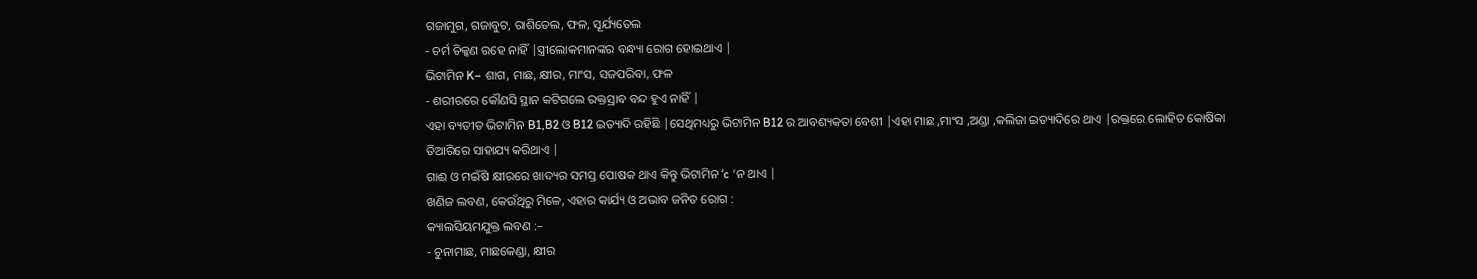ଗଜାମୁଗ, ଗଜାବୁଟ, ରାଶିତେଲ, ଫଳ, ସୂର୍ଯ୍ୟତେଲ
- ଚର୍ମ ଚିକ୍କଣ ରହେ ନାହିଁ |ସ୍ତ୍ରୀଲୋକମାନଙ୍କର ବନ୍ଧ୍ୟା ରୋଗ ହୋଇଥାଏ |
ଭିଟାମିନ K– ଶାଗ, ମାଛ, କ୍ଷୀର, ମାଂସ, ସଜପରିବା, ଫଳ
- ଶରୀରରେ କୌଣସି ସ୍ଥାନ କଟିଗଲେ ରକ୍ତସ୍ରାବ ବନ୍ଦ ହୁଏ ନାହିଁ |
ଏହା ବ୍ୟତୀତ ଭିଟାମିନ B1,B2 ଓ B12 ଇତ୍ୟାଦି ରହିଛି |ସେଥିମଧ୍ୟରୁ ଭିଟାମିନ B12 ର ଆବଶ୍ୟକତା ବେଶୀ |ଏହା ମାଛ ,ମାଂସ ,ଅଣ୍ଡା ,କଲିଜା ଇତ୍ୟାଦିରେ ଥାଏ |ରକ୍ତରେ ଲୋହିତ କୋଷିକା ତିଆରିରେ ସାହାଯ୍ୟ କରିଥାଏ |
ଗାଈ ଓ ମଇଁଷି କ୍ଷୀରରେ ଖାଦ୍ୟର ସମସ୍ତ ପୋଷକ ଥାଏ କିନ୍ତୁ ଭିଟାମିନ ‘c ‘ନ ଥାଏ |
ଖଣିଜ ଲବଣ, କେଉଁଥିରୁ ମିଳେ, ଏହାର କାର୍ଯ୍ୟ ଓ ଅଭାବ ଜନିତ ରୋଗ :
କ୍ୟାଲସିୟମଯୁକ୍ତ ଲବଣ :–
- ଚୁନାମାଛ, ମାଛକେଣ୍ଡା, କ୍ଷୀର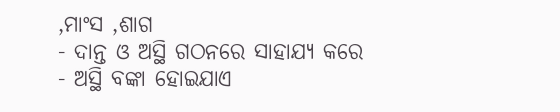,ମାଂସ ,ଶାଗ
- ଦାନ୍ତ ଓ ଅସ୍ଥି ଗଠନରେ ସାହାଯ୍ୟ କରେ
- ଅସ୍ଥି ବଙ୍କା ହୋଇଯାଏ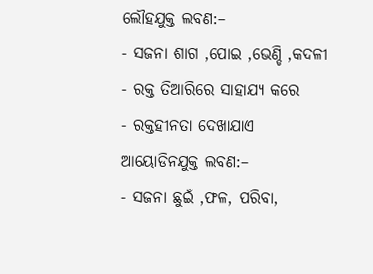ଲୌହଯୁକ୍ତ ଲବଣ:–
- ସଜନା ଶାଗ ,ପୋଇ ,ଭେଣ୍ଡି ,କଦଳୀ
- ରକ୍ତ ତିଆରିରେ ସାହାଯ୍ୟ କରେ
- ରକ୍ତହୀନତା ଦେଖାଯାଏ
ଆୟୋଡିନଯୁକ୍ତ ଲବଣ:–
- ସଜନା ଛୁଇଁ ,ଫଳ, ପରିବା,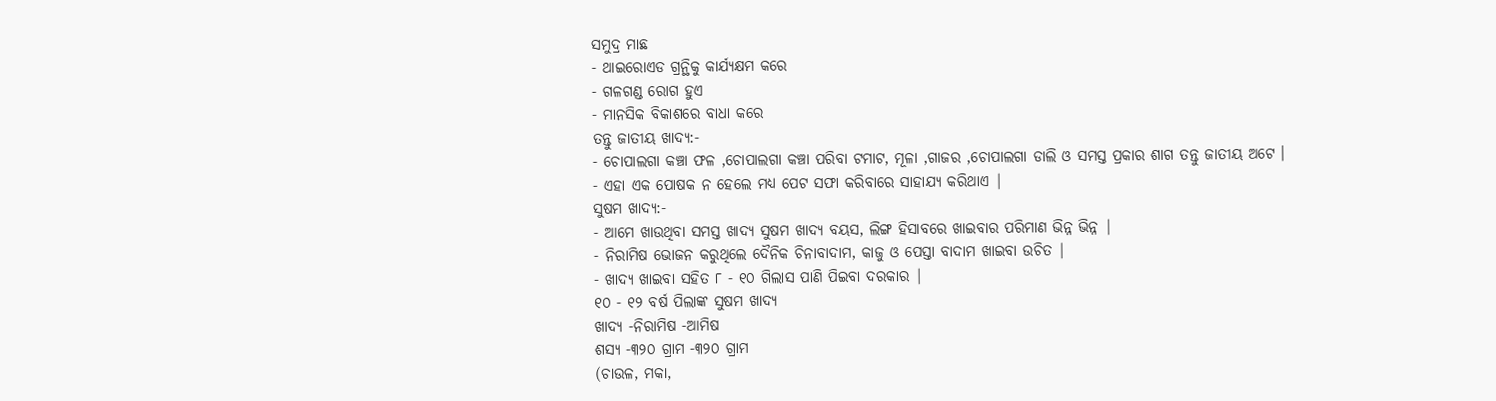ସମୁଦ୍ର ମାଛ
- ଥାଇରୋଏଡ ଗ୍ରନ୍ଥିକୁ କାର୍ଯ୍ୟକ୍ଷମ କରେ
- ଗଳଗଣ୍ଡ ରୋଗ ହୁଏ
- ମାନସିକ ବିକାଶରେ ବାଧା କରେ
ତନ୍ତୁ ଜାତୀୟ ଖାଦ୍ୟ:-
- ଚୋପାଲଗା କଞ୍ଚା ଫଳ ,ଚୋପାଲଗା କଞ୍ଚା ପରିବା ଟମାଟ, ମୂଳା ,ଗାଜର ,ଚୋପାଲଗା ଡାଲି ଓ ସମସ୍ତ ପ୍ରକାର ଶାଗ ତନ୍ତୁ ଜାତୀୟ ଅଟେ ।
- ଏହା ଏକ ପୋଷକ ନ ହେଲେ ମଧ୍ୟ ପେଟ ସଫା କରିବାରେ ସାହାଯ୍ୟ କରିଥାଏ |
ସୁଷମ ଖାଦ୍ୟ:-
- ଆମେ ଖାଉଥିବା ସମସ୍ତ ଖାଦ୍ୟ ସୁଷମ ଖାଦ୍ୟ ବୟସ, ଲିଙ୍ଗ ହିସାବରେ ଖାଇବାର ପରିମାଣ ଭିନ୍ନ ଭିନ୍ନ |
- ନିରାମିଷ ଭୋଜନ କରୁଥିଲେ ଦୈନିକ ଚିନାବାଦାମ, କାଜୁ ଓ ପେସ୍ତା ବାଦାମ ଖାଇବା ଉଚିତ |
- ଖାଦ୍ୟ ଖାଇବା ସହିତ ୮ - ୧୦ ଗିଲାସ ପାଣି ପିଇବା ଦରକାର |
୧୦ - ୧୨ ବର୍ଷ ପିଲାଙ୍କ ସୁଷମ ଖାଦ୍ୟ
ଖାଦ୍ୟ -ନିରାମିଷ -ଆମିଷ
ଶସ୍ୟ -୩୨୦ ଗ୍ରାମ -୩୨୦ ଗ୍ରାମ
(ଚାଉଳ, ମକା,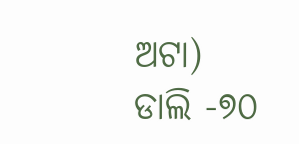ଅଟା)
ଡାଲି -୭୦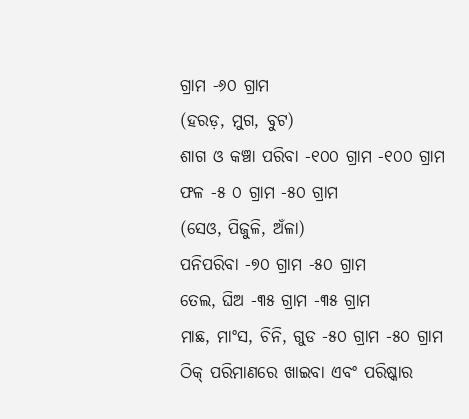ଗ୍ରାମ -୬୦ ଗ୍ରାମ
(ହରଡ଼, ମୁଗ, ବୁଟ)
ଶାଗ ଓ କଞ୍ଚା ପରିବା -୧୦୦ ଗ୍ରାମ -୧୦୦ ଗ୍ରାମ
ଫଳ -୫ ୦ ଗ୍ରାମ -୫୦ ଗ୍ରାମ
(ସେଓ, ପିଜୁଳି, ଅଁଳା)
ପନିପରିବା -୭୦ ଗ୍ରାମ -୫୦ ଗ୍ରାମ
ତେଲ, ଘିଅ -୩୫ ଗ୍ରାମ -୩୫ ଗ୍ରାମ
ମାଛ, ମାଂସ, ଚିନି, ଗୁଡ -୫୦ ଗ୍ରାମ -୫୦ ଗ୍ରାମ
ଠିକ୍ ପରିମାଣରେ ଖାଇବା ଏବଂ ପରିଷ୍କାର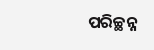ପରିଚ୍ଛନ୍ନ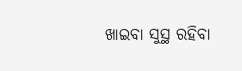ଖାଇବା ସୁସ୍ଥ ରହିବା